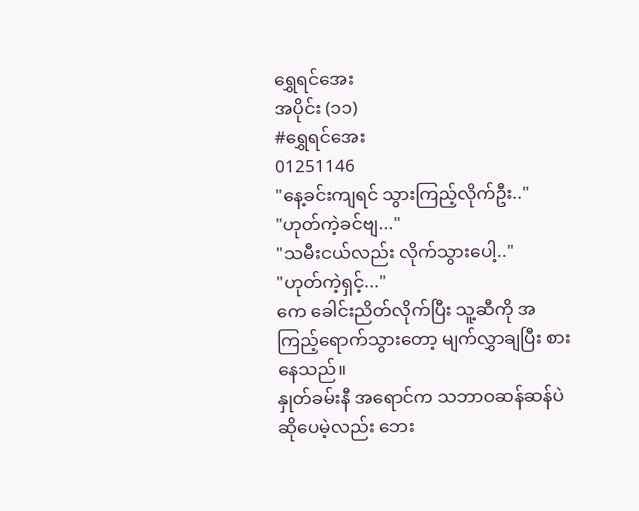ရွှေရင်အေး
အပိုင်း (၁၁)
#ရွှေရင်အေး
01251146
"နေ့ခင်းကျရင် သွားကြည့်လိုက်ဦး.."
"ဟုတ်ကဲ့ခင်ဗျ..."
"သမီးငယ်လည်း လိုက်သွားပေါ့.."
"ဟုတ်ကဲ့ရှင့်..."
ကေ ခေါင်းညိတ်လိုက်ပြီး သူ့ဆီကို အကြည့်ရောက်သွားတော့ မျက်လွှာချပြီး စားနေသည်။
နှုတ်ခမ်းနီ အရောင်က သဘာဝဆန်ဆန်ပဲ ဆိုပေမဲ့လည်း ဘေး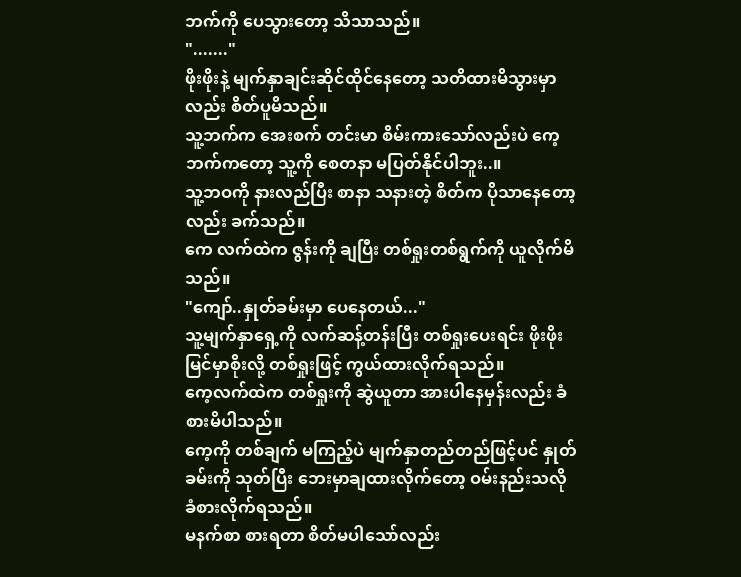ဘက်ကို ပေသွားတော့ သိသာသည်။
"......."
ဖိုးဖိုးနဲ့ မျက်နှာချင်းဆိုင်ထိုင်နေတော့ သတိထားမိသွားမှာလည်း စိတ်ပူမိသည်။
သူ့ဘက်က အေးစက် တင်းမာ စိမ်းကားသော်လည်းပဲ ကေ့ဘက်ကတော့ သူ့ကို စေတနာ မပြတ်နိုင်ပါဘူး..။
သူ့ဘဝကို နားလည်ပြီး စာနာ သနားတဲ့ စိတ်က ပိုသာနေတော့လည်း ခက်သည်။
ကေ လက်ထဲက ဇွန်းကို ချပြီး တစ်ရှုးတစ်ရွက်ကို ယူလိုက်မိသည်။
"ကျော်..နှုတ်ခမ်းမှာ ပေနေတယ်..."
သူ့မျက်နှာရှေ့ကို လက်ဆန့်တန်းပြီး တစ်ရှုးပေးရင်း ဖိုးဖိုး မြင်မှာစိုးလို့ တစ်ရှုးဖြင့် ကွယ်ထားလိုက်ရသည်။
ကေ့လက်ထဲက တစ်ရှုးကို ဆွဲယူတာ အားပါနေမှန်းလည်း ခံစားမိပါသည်။
ကေ့ကို တစ်ချက် မကြည့်ပဲ မျက်နှာတည်တည်ဖြင့်ပင် နှုတ်ခမ်းကို သုတ်ပြီး ဘေးမှာချထားလိုက်တော့ ဝမ်းနည်းသလို ခံစားလိုက်ရသည်။
မနက်စာ စားရတာ စိတ်မပါသော်လည်း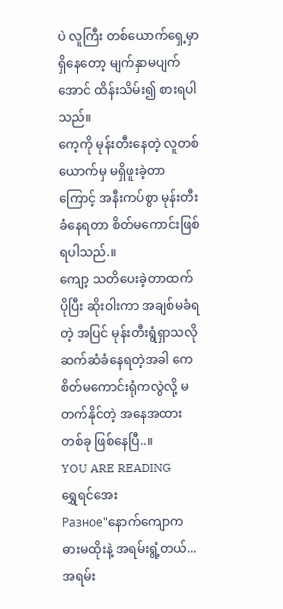ပဲ လူကြီး တစ်ယောက်ရှေ့မှာ ရှိနေတော့ မျက်နှာမပျက်အောင် ထိန်းသိမ်း၍ စားရပါသည်။
ကေ့ကို မုန်းတီးနေတဲ့ လူတစ်ယောက်မှ မရှိဖူးခဲ့တာကြောင့် အနီးကပ်စွာ မုန်းတီးခံနေရတာ စိတ်မကောင်းဖြစ်ရပါသည်.။
ကျော့ သတိပေးခဲ့တာထက် ပိုပြီး ဆိုးဝါးကာ အချစ်မခံရတဲ့ အပြင် မုန်းတီးရွံရှာသလို ဆက်ဆံခံနေရတဲ့အခါ ကေ စိတ်မကောင်းရုံကလွဲလို့ မတက်နိုင်တဲ့ အနေအထား တစ်ခု ဖြစ်နေပြီ..။
YOU ARE READING
ရွှေရင်အေး
Разное"နောက်ကျောက ဓားမထိုးနဲ့ အရမ်းရွံ့တယ်...အရမ်း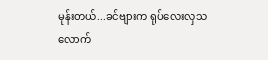မုန်းတယ်...ခင်ဗျားက ရုပ်လေးလှသလောက်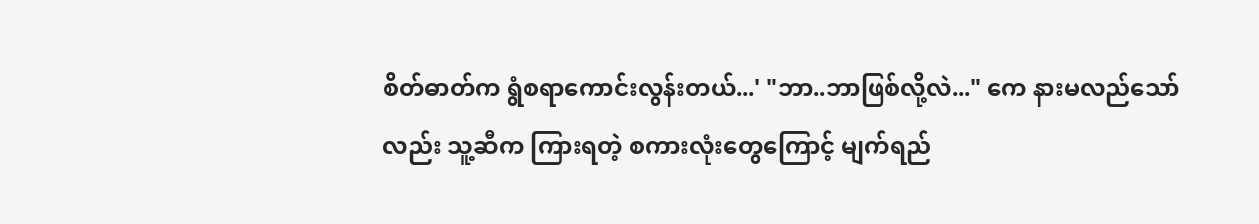စိတ်ဓာတ်က ရွံစရာကောင်းလွန်းတယ်...' "ဘာ..ဘာဖြစ်လို့လဲ..." ကေ နားမလည်သော်လည်း သူ့ဆီက ကြားရတဲ့ စကားလုံးတွေကြောင့် မျက်ရည်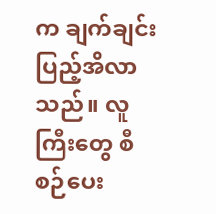က ချက်ချင်းပြည့်အိလာသည်။ လူကြီးတွေ စီစဉ်ပေး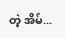တဲ့ အိမ်...